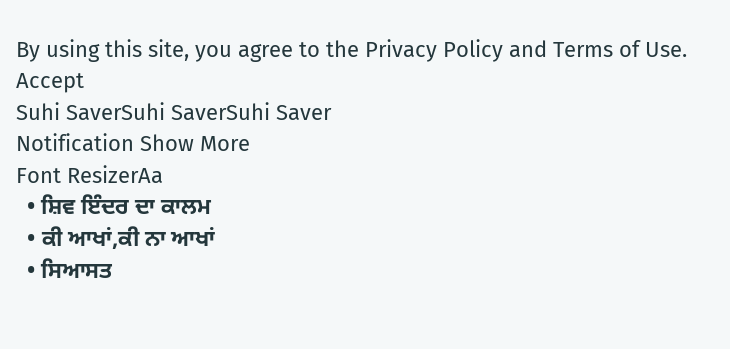By using this site, you agree to the Privacy Policy and Terms of Use.
Accept
Suhi SaverSuhi SaverSuhi Saver
Notification Show More
Font ResizerAa
  • ਸ਼ਿਵ ਇੰਦਰ ਦਾ ਕਾਲਮ
  • ਕੀ ਆਖਾਂ,ਕੀ ਨਾ ਆਖਾਂ
  • ਸਿਆਸਤ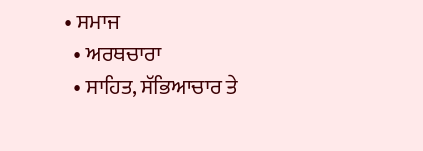• ਸਮਾਜ
  • ਅਰਥਚਾਰਾ
  • ਸਾਹਿਤ, ਸੱਭਿਆਚਾਰ ਤੇ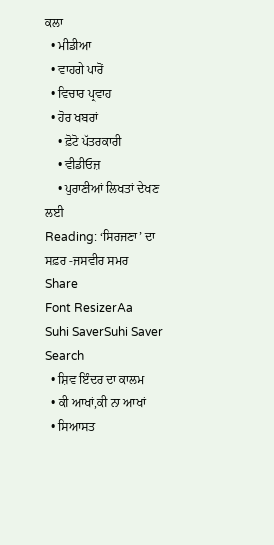ਕਲਾ
  • ਮੀਡੀਆ
  • ਵਾਹਗੇ ਪਾਰੋਂ
  • ਵਿਚਾਰ ਪ੍ਰਵਾਹ
  • ਹੋਰ ਖਬਰਾਂ
    • ਫ਼ੋਟੋ ਪੱਤਰਕਾਰੀ
    • ਵੀਡੀਓਜ਼
    • ਪੁਰਾਣੀਆਂ ਲਿਖਤਾਂ ਦੇਖਣ ਲਈ
Reading: ‘ਸਿਰਜਣਾ’ ਦਾ ਸਫ਼ਰ -ਜਸਵੀਰ ਸਮਰ
Share
Font ResizerAa
Suhi SaverSuhi Saver
Search
  • ਸ਼ਿਵ ਇੰਦਰ ਦਾ ਕਾਲਮ
  • ਕੀ ਆਖਾਂ,ਕੀ ਨਾ ਆਖਾਂ
  • ਸਿਆਸਤ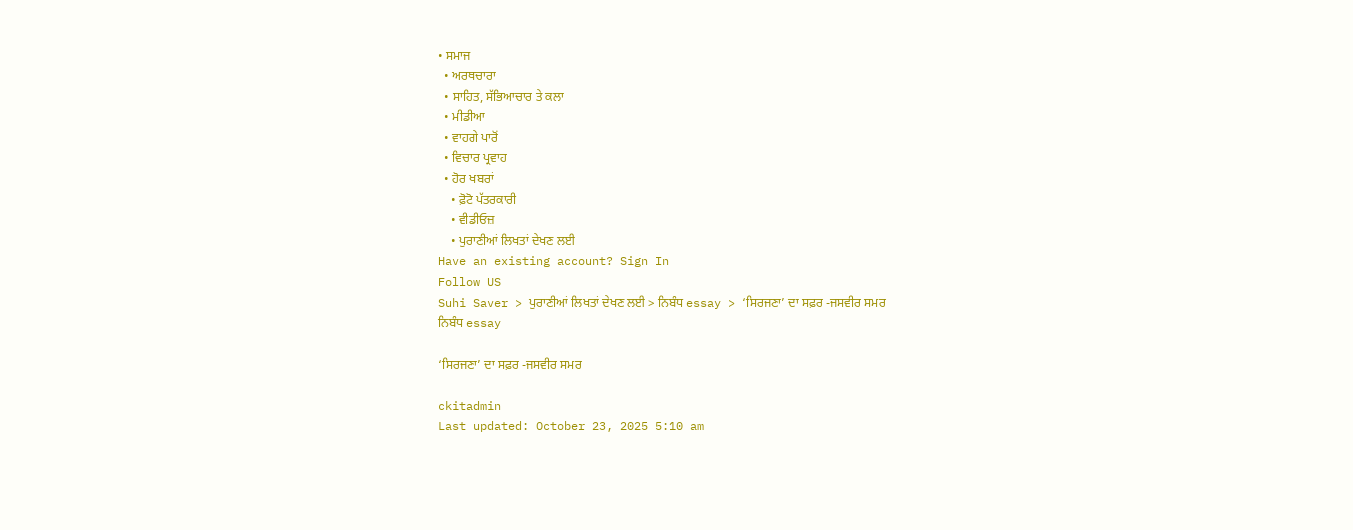• ਸਮਾਜ
  • ਅਰਥਚਾਰਾ
  • ਸਾਹਿਤ, ਸੱਭਿਆਚਾਰ ਤੇ ਕਲਾ
  • ਮੀਡੀਆ
  • ਵਾਹਗੇ ਪਾਰੋਂ
  • ਵਿਚਾਰ ਪ੍ਰਵਾਹ
  • ਹੋਰ ਖਬਰਾਂ
    • ਫ਼ੋਟੋ ਪੱਤਰਕਾਰੀ
    • ਵੀਡੀਓਜ਼
    • ਪੁਰਾਣੀਆਂ ਲਿਖਤਾਂ ਦੇਖਣ ਲਈ
Have an existing account? Sign In
Follow US
Suhi Saver > ਪੁਰਾਣੀਆਂ ਲਿਖਤਾਂ ਦੇਖਣ ਲਈ > ਨਿਬੰਧ essay > ‘ਸਿਰਜਣਾ’ ਦਾ ਸਫ਼ਰ -ਜਸਵੀਰ ਸਮਰ
ਨਿਬੰਧ essay

‘ਸਿਰਜਣਾ’ ਦਾ ਸਫ਼ਰ -ਜਸਵੀਰ ਸਮਰ

ckitadmin
Last updated: October 23, 2025 5:10 am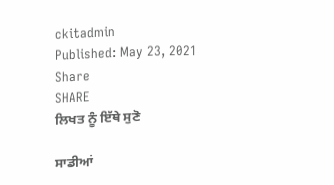ckitadmin
Published: May 23, 2021
Share
SHARE
ਲਿਖਤ ਨੂੰ ਇੱਥੇ ਸੁਣੋ

ਸਾਡੀਆਂ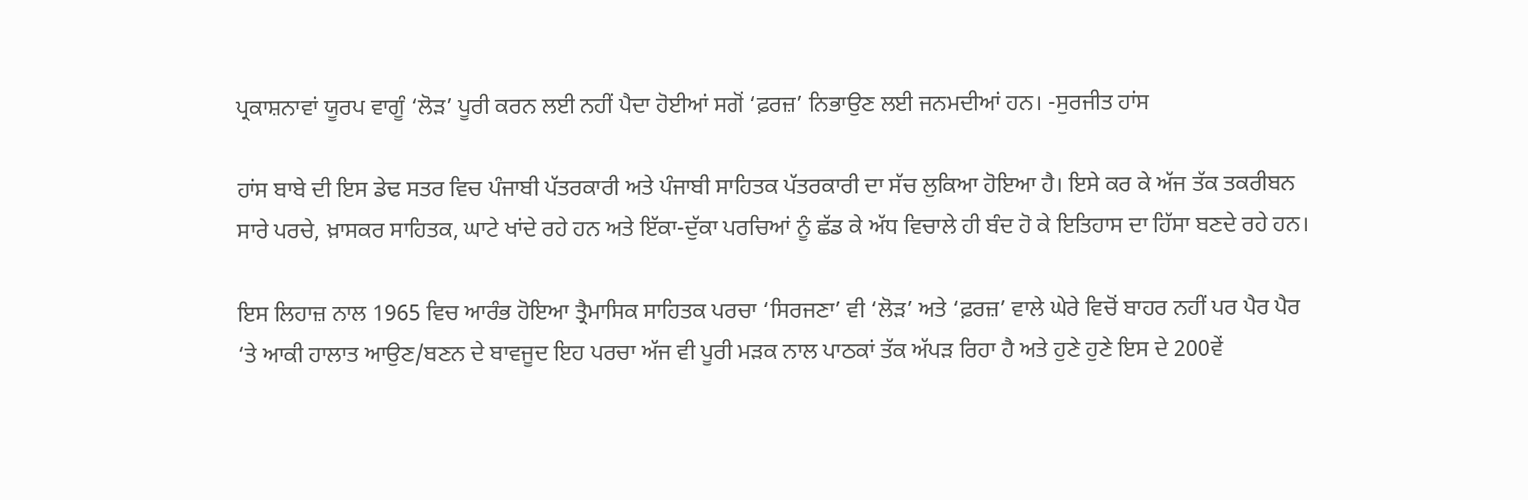ਪ੍ਰਕਾਸ਼ਨਾਵਾਂ ਯੂਰਪ ਵਾਗੂੰ ‘ਲੋੜ’ ਪੂਰੀ ਕਰਨ ਲਈ ਨਹੀਂ ਪੈਦਾ ਹੋਈਆਂ ਸਗੋਂ ‘ਫ਼ਰਜ਼’ ਨਿਭਾਉਣ ਲਈ ਜਨਮਦੀਆਂ ਹਨ। -ਸੁਰਜੀਤ ਹਾਂਸ

ਹਾਂਸ ਬਾਬੇ ਦੀ ਇਸ ਡੇਢ ਸਤਰ ਵਿਚ ਪੰਜਾਬੀ ਪੱਤਰਕਾਰੀ ਅਤੇ ਪੰਜਾਬੀ ਸਾਹਿਤਕ ਪੱਤਰਕਾਰੀ ਦਾ ਸੱਚ ਲੁਕਿਆ ਹੋਇਆ ਹੈ। ਇਸੇ ਕਰ ਕੇ ਅੱਜ ਤੱਕ ਤਕਰੀਬਨ ਸਾਰੇ ਪਰਚੇ, ਖ਼ਾਸਕਰ ਸਾਹਿਤਕ, ਘਾਟੇ ਖਾਂਦੇ ਰਹੇ ਹਨ ਅਤੇ ਇੱਕਾ-ਦੁੱਕਾ ਪਰਚਿਆਂ ਨੂੰ ਛੱਡ ਕੇ ਅੱਧ ਵਿਚਾਲੇ ਹੀ ਬੰਦ ਹੋ ਕੇ ਇਤਿਹਾਸ ਦਾ ਹਿੱਸਾ ਬਣਦੇ ਰਹੇ ਹਨ।

ਇਸ ਲਿਹਾਜ਼ ਨਾਲ 1965 ਵਿਚ ਆਰੰਭ ਹੋਇਆ ਤ੍ਰੈਮਾਸਿਕ ਸਾਹਿਤਕ ਪਰਚਾ ‘ਸਿਰਜਣਾ’ ਵੀ ‘ਲੋੜ’ ਅਤੇ ‘ਫ਼ਰਜ਼’ ਵਾਲੇ ਘੇਰੇ ਵਿਚੋਂ ਬਾਹਰ ਨਹੀਂ ਪਰ ਪੈਰ ਪੈਰ ‘ਤੇ ਆਕੀ ਹਾਲਾਤ ਆਉਣ/ਬਣਨ ਦੇ ਬਾਵਜੂਦ ਇਹ ਪਰਚਾ ਅੱਜ ਵੀ ਪੂਰੀ ਮੜਕ ਨਾਲ ਪਾਠਕਾਂ ਤੱਕ ਅੱਪੜ ਰਿਹਾ ਹੈ ਅਤੇ ਹੁਣੇ ਹੁਣੇ ਇਸ ਦੇ 200ਵੇਂ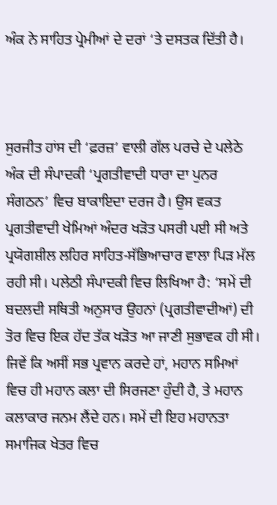ਅੰਕ ਨੇ ਸਾਹਿਤ ਪ੍ਰੇਮੀਆਂ ਦੇ ਦਰਾਂ ‘ਤੇ ਦਸਤਕ ਦਿੱਤੀ ਹੈ।



ਸੁਰਜੀਤ ਹਾਂਸ ਦੀ ‘ਫ਼ਰਜ਼’ ਵਾਲੀ ਗੱਲ ਪਰਚੇ ਦੇ ਪਲੇਠੇ ਅੰਕ ਦੀ ਸੰਪਾਦਕੀ ‘ਪ੍ਰਗਤੀਵਾਦੀ ਧਾਰਾ ਦਾ ਪੁਨਰ ਸੰਗਠਨ’ ਵਿਚ ਬਾਕਾਇਦਾ ਦਰਜ ਹੈ। ਉਸ ਵਕਤ ਪ੍ਰਗਤੀਵਾਦੀ ਖੇਮਿਆਂ ਅੰਦਰ ਖੜੋਤ ਪਸਰੀ ਪਈ ਸੀ ਅਤੇ ਪ੍ਰਯੋਗਸ਼ੀਲ ਲਹਿਰ ਸਾਹਿਤ-ਸੱਭਿਆਚਾਰ ਵਾਲਾ ਪਿੜ ਮੱਲ ਰਹੀ ਸੀ। ਪਲੇਠੀ ਸੰਪਾਦਕੀ ਵਿਚ ਲਿਖਿਆ ਹੈ: ‘ਸਮੇਂ ਦੀ ਬਦਲਦੀ ਸਥਿਤੀ ਅਨੁਸਾਰ ਉਹਨਾਂ (ਪ੍ਰਗਤੀਵਾਦੀਆਂ) ਦੀ ਤੋਰ ਵਿਚ ਇਕ ਹੱਦ ਤੱਕ ਖੜੋਤ ਆ ਜਾਣੀ ਸੁਭਾਵਕ ਹੀ ਸੀ। ਜਿਵੇਂ ਕਿ ਅਸੀਂ ਸਭ ਪ੍ਰਵਾਨ ਕਰਦੇ ਹਾਂ, ਮਹਾਨ ਸਮਿਆਂ ਵਿਚ ਹੀ ਮਹਾਨ ਕਲਾ ਦੀ ਸਿਰਜਣਾ ਹੁੰਦੀ ਹੈ, ਤੇ ਮਹਾਨ ਕਲਾਕਾਰ ਜਨਮ ਲੈਂਦੇ ਹਨ। ਸਮੇਂ ਦੀ ਇਹ ਮਹਾਨਤਾ ਸਮਾਜਿਕ ਖੇਤਰ ਵਿਚ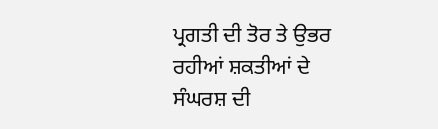ਪ੍ਰਗਤੀ ਦੀ ਤੋਰ ਤੇ ਉਭਰ ਰਹੀਆਂ ਸ਼ਕਤੀਆਂ ਦੇ ਸੰਘਰਸ਼ ਦੀ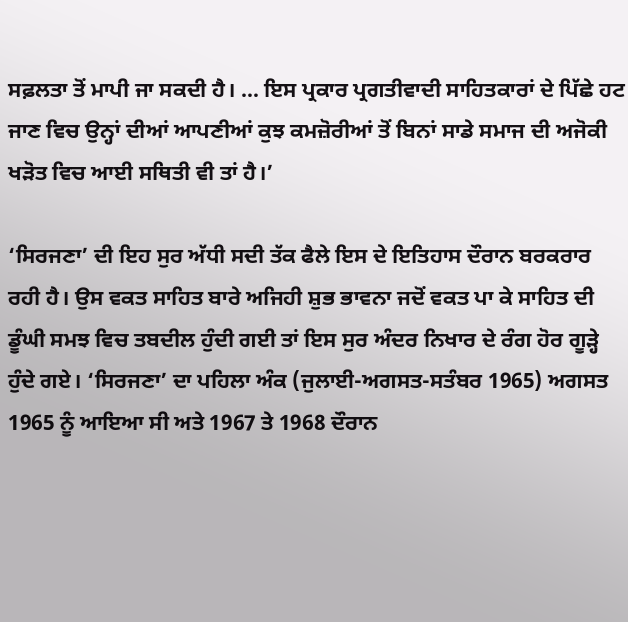ਸਫ਼ਲਤਾ ਤੋਂ ਮਾਪੀ ਜਾ ਸਕਦੀ ਹੈ। … ਇਸ ਪ੍ਰਕਾਰ ਪ੍ਰਗਤੀਵਾਦੀ ਸਾਹਿਤਕਾਰਾਂ ਦੇ ਪਿੱਛੇ ਹਟ ਜਾਣ ਵਿਚ ਉਨ੍ਹਾਂ ਦੀਆਂ ਆਪਣੀਆਂ ਕੁਝ ਕਮਜ਼ੋਰੀਆਂ ਤੋਂ ਬਿਨਾਂ ਸਾਡੇ ਸਮਾਜ ਦੀ ਅਜੋਕੀ ਖੜੋਤ ਵਿਚ ਆਈ ਸਥਿਤੀ ਵੀ ਤਾਂ ਹੈ।’

‘ਸਿਰਜਣਾ’ ਦੀ ਇਹ ਸੁਰ ਅੱਧੀ ਸਦੀ ਤੱਕ ਫੈਲੇ ਇਸ ਦੇ ਇਤਿਹਾਸ ਦੌਰਾਨ ਬਰਕਰਾਰ ਰਹੀ ਹੈ। ਉਸ ਵਕਤ ਸਾਹਿਤ ਬਾਰੇ ਅਜਿਹੀ ਸ਼ੁਭ ਭਾਵਨਾ ਜਦੋਂ ਵਕਤ ਪਾ ਕੇ ਸਾਹਿਤ ਦੀ ਡੂੰਘੀ ਸਮਝ ਵਿਚ ਤਬਦੀਲ ਹੁੰਦੀ ਗਈ ਤਾਂ ਇਸ ਸੁਰ ਅੰਦਰ ਨਿਖਾਰ ਦੇ ਰੰਗ ਹੋਰ ਗੂੜ੍ਹੇ ਹੁੰਦੇ ਗਏ। ‘ਸਿਰਜਣਾ’ ਦਾ ਪਹਿਲਾ ਅੰਕ (ਜੁਲਾਈ-ਅਗਸਤ-ਸਤੰਬਰ 1965) ਅਗਸਤ 1965 ਨੂੰ ਆਇਆ ਸੀ ਅਤੇ 1967 ਤੇ 1968 ਦੌਰਾਨ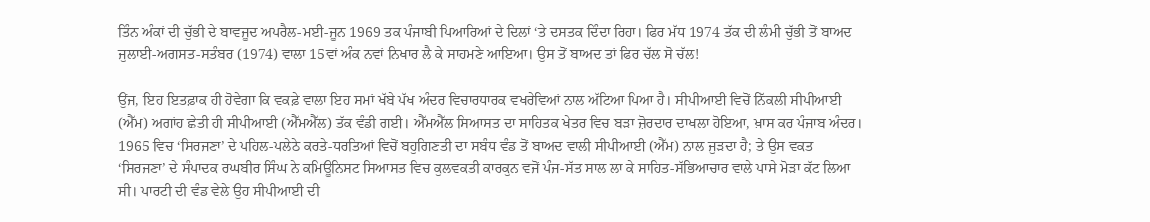ਤਿੰਨ ਅੰਕਾਂ ਦੀ ਚੁੱਭੀ ਦੇ ਬਾਵਜੂਦ ਅਪਰੈਲ-ਮਈ-ਜੂਨ 1969 ਤਕ ਪੰਜਾਬੀ ਪਿਆਰਿਆਂ ਦੇ ਦਿਲਾਂ ‘ਤੇ ਦਸਤਕ ਦਿੰਦਾ ਰਿਹਾ। ਫਿਰ ਮੱਧ 1974 ਤੱਕ ਦੀ ਲੰਮੀ ਚੁੱਭੀ ਤੋਂ ਬਾਅਦ ਜੁਲਾਈ-ਅਗਸਤ-ਸਤੰਬਰ (1974) ਵਾਲਾ 15ਵਾਂ ਅੰਕ ਨਵਾਂ ਨਿਖਾਰ ਲੈ ਕੇ ਸਾਹਮਣੇ ਆਇਆ। ਉਸ ਤੋਂ ਬਾਅਦ ਤਾਂ ਫਿਰ ਚੱਲ ਸੋ ਚੱਲ!

ਉਂਜ, ਇਹ ਇਤਫ਼ਾਕ ਹੀ ਹੋਵੇਗਾ ਕਿ ਵਕਫ਼ੇ ਵਾਲਾ ਇਹ ਸਮਾਂ ਖੱਬੇ ਪੱਖ ਅੰਦਰ ਵਿਚਾਰਧਾਰਕ ਵਖਰੇਵਿਆਂ ਨਾਲ ਅੱਟਿਆ ਪਿਆ ਹੈ। ਸੀਪੀਆਈ ਵਿਚੋਂ ਨਿੱਕਲੀ ਸੀਪੀਆਈ (ਐੱਮ) ਅਗਾਂਹ ਛੇਤੀ ਹੀ ਸੀਪੀਆਈ (ਐੱਮਐੱਲ) ਤੱਕ ਵੰਡੀ ਗਈ। ਐੱਮਐੱਲ ਸਿਆਸਤ ਦਾ ਸਾਹਿਤਕ ਖੇਤਰ ਵਿਚ ਬੜਾ ਜ਼ੋਰਦਾਰ ਦਾਖਲਾ ਹੋਇਆ, ਖ਼ਾਸ ਕਰ ਪੰਜਾਬ ਅੰਦਰ। 1965 ਵਿਚ ‘ਸਿਰਜਣਾ’ ਦੇ ਪਹਿਲ-ਪਲੇਠੇ ਕਰਤੇ-ਧਰਤਿਆਂ ਵਿਚੋਂ ਬਹੁਗਿਣਤੀ ਦਾ ਸਬੰਧ ਵੰਡ ਤੋਂ ਬਾਅਦ ਵਾਲੀ ਸੀਪੀਆਈ (ਐੱਮ) ਨਾਲ ਜੁੜਦਾ ਹੈ; ਤੇ ਉਸ ਵਕਤ ‘ਸਿਰਜਣਾ’ ਦੇ ਸੰਪਾਦਕ ਰਘਬੀਰ ਸਿੰਘ ਨੇ ਕਮਿਊਨਿਸਟ ਸਿਆਸਤ ਵਿਚ ਕੁਲਵਕਤੀ ਕਾਰਕੁਨ ਵਜੋਂ ਪੰਜ-ਸੱਤ ਸਾਲ ਲਾ ਕੇ ਸਾਹਿਤ-ਸੱਭਿਆਚਾਰ ਵਾਲੇ ਪਾਸੇ ਮੋੜਾ ਕੱਟ ਲਿਆ ਸੀ। ਪਾਰਟੀ ਦੀ ਵੰਡ ਵੇਲੇ ਉਹ ਸੀਪੀਆਈ ਦੀ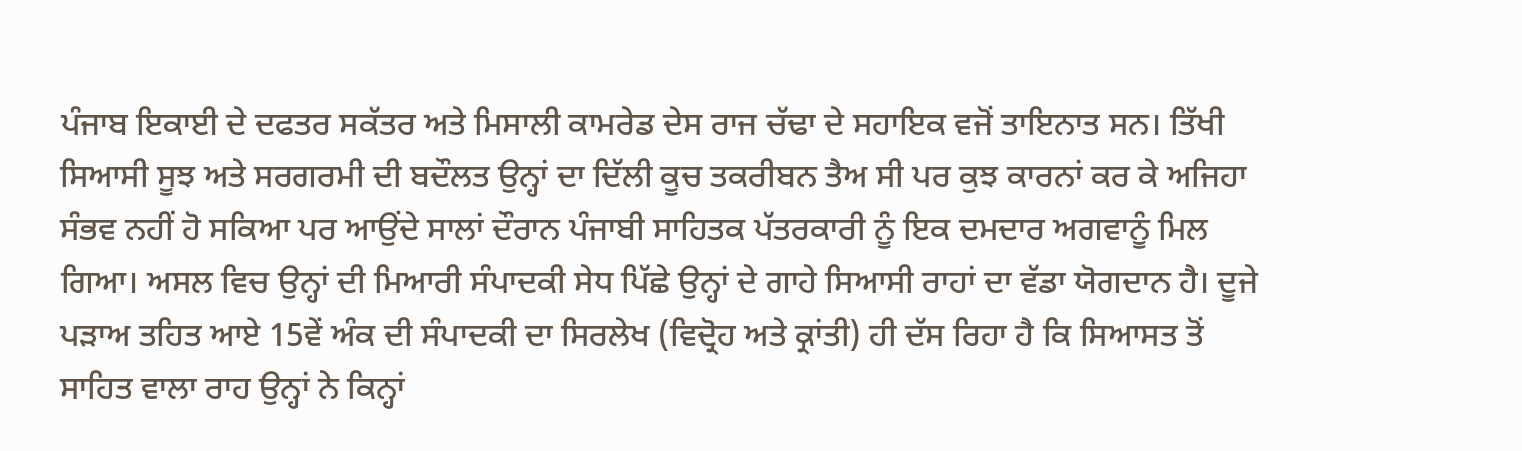ਪੰਜਾਬ ਇਕਾਈ ਦੇ ਦਫਤਰ ਸਕੱਤਰ ਅਤੇ ਮਿਸਾਲੀ ਕਾਮਰੇਡ ਦੇਸ ਰਾਜ ਚੱਢਾ ਦੇ ਸਹਾਇਕ ਵਜੋਂ ਤਾਇਨਾਤ ਸਨ। ਤਿੱਖੀ ਸਿਆਸੀ ਸੂਝ ਅਤੇ ਸਰਗਰਮੀ ਦੀ ਬਦੌਲਤ ਉਨ੍ਹਾਂ ਦਾ ਦਿੱਲੀ ਕੂਚ ਤਕਰੀਬਨ ਤੈਅ ਸੀ ਪਰ ਕੁਝ ਕਾਰਨਾਂ ਕਰ ਕੇ ਅਜਿਹਾ ਸੰਭਵ ਨਹੀਂ ਹੋ ਸਕਿਆ ਪਰ ਆਉਂਦੇ ਸਾਲਾਂ ਦੌਰਾਨ ਪੰਜਾਬੀ ਸਾਹਿਤਕ ਪੱਤਰਕਾਰੀ ਨੂੰ ਇਕ ਦਮਦਾਰ ਅਗਵਾਨੂੰ ਮਿਲ ਗਿਆ। ਅਸਲ ਵਿਚ ਉਨ੍ਹਾਂ ਦੀ ਮਿਆਰੀ ਸੰਪਾਦਕੀ ਸੇਧ ਪਿੱਛੇ ਉਨ੍ਹਾਂ ਦੇ ਗਾਹੇ ਸਿਆਸੀ ਰਾਹਾਂ ਦਾ ਵੱਡਾ ਯੋਗਦਾਨ ਹੈ। ਦੂਜੇ ਪੜਾਅ ਤਹਿਤ ਆਏ 15ਵੇਂ ਅੰਕ ਦੀ ਸੰਪਾਦਕੀ ਦਾ ਸਿਰਲੇਖ (ਵਿਦ੍ਰੋਹ ਅਤੇ ਕ੍ਰਾਂਤੀ) ਹੀ ਦੱਸ ਰਿਹਾ ਹੈ ਕਿ ਸਿਆਸਤ ਤੋਂ ਸਾਹਿਤ ਵਾਲਾ ਰਾਹ ਉਨ੍ਹਾਂ ਨੇ ਕਿਨ੍ਹਾਂ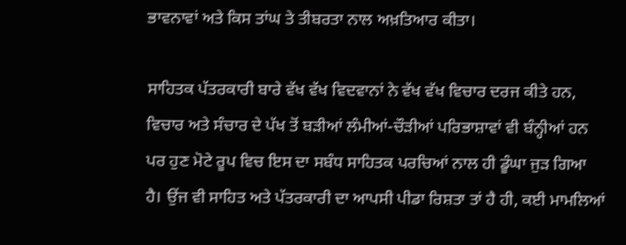ਭਾਵਨਾਵਾਂ ਅਤੇ ਕਿਸ ਤਾਂਘ ਤੇ ਤੀਬਰਤਾ ਨਾਲ ਅਖ਼ਤਿਆਰ ਕੀਤਾ।

ਸਾਹਿਤਕ ਪੱਤਰਕਾਰੀ ਬਾਰੇ ਵੱਖ ਵੱਖ ਵਿਦਵਾਨਾਂ ਨੇ ਵੱਖ ਵੱਖ ਵਿਚਾਰ ਦਰਜ ਕੀਤੇ ਹਨ, ਵਿਚਾਰ ਅਤੇ ਸੰਚਾਰ ਦੇ ਪੱਖ ਤੋਂ ਬੜੀਆਂ ਲੰਮੀਆਂ-ਚੌੜੀਆਂ ਪਰਿਭਾਸ਼ਾਵਾਂ ਵੀ ਬੰਨ੍ਹੀਆਂ ਹਨ ਪਰ ਹੁਣ ਮੋਟੇ ਰੂਪ ਵਿਚ ਇਸ ਦਾ ਸਬੰਧ ਸਾਹਿਤਕ ਪਰਚਿਆਂ ਨਾਲ ਹੀ ਡੂੰਘਾ ਜੁੜ ਗਿਆ ਹੈ। ਉਂਜ ਵੀ ਸਾਹਿਤ ਅਤੇ ਪੱਤਰਕਾਰੀ ਦਾ ਆਪਸੀ ਪੀਡਾ ਰਿਸ਼ਤਾ ਤਾਂ ਹੈ ਹੀ, ਕਈ ਮਾਮਲਿਆਂ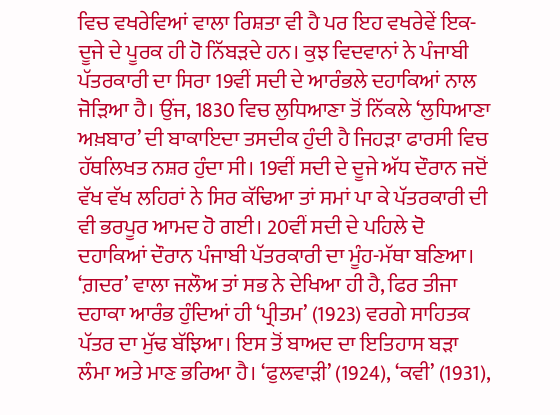ਵਿਚ ਵਖਰੇਵਿਆਂ ਵਾਲਾ ਰਿਸ਼ਤਾ ਵੀ ਹੈ ਪਰ ਇਹ ਵਖਰੇਵੇਂ ਇਕ-ਦੂਜੇ ਦੇ ਪੂਰਕ ਹੀ ਹੋ ਨਿੱਬੜਦੇ ਹਨ। ਕੁਝ ਵਿਦਵਾਨਾਂ ਨੇ ਪੰਜਾਬੀ ਪੱਤਰਕਾਰੀ ਦਾ ਸਿਰਾ 19ਵੀਂ ਸਦੀ ਦੇ ਆਰੰਭਲੇ ਦਹਾਕਿਆਂ ਨਾਲ ਜੋੜਿਆ ਹੈ। ਉਂਜ, 1830 ਵਿਚ ਲੁਧਿਆਣਾ ਤੋਂ ਨਿੱਕਲੇ ‘ਲੁਧਿਆਣਾ ਅਖ਼ਬਾਰ’ ਦੀ ਬਾਕਾਇਦਾ ਤਸਦੀਕ ਹੁੰਦੀ ਹੈ ਜਿਹੜਾ ਫਾਰਸੀ ਵਿਚ ਹੱਥਲਿਖਤ ਨਸ਼ਰ ਹੁੰਦਾ ਸੀ। 19ਵੀਂ ਸਦੀ ਦੇ ਦੂਜੇ ਅੱਧ ਦੌਰਾਨ ਜਦੋਂ ਵੱਖ ਵੱਖ ਲਹਿਰਾਂ ਨੇ ਸਿਰ ਕੱਢਿਆ ਤਾਂ ਸਮਾਂ ਪਾ ਕੇ ਪੱਤਰਕਾਰੀ ਦੀ ਵੀ ਭਰਪੂਰ ਆਮਦ ਹੋ ਗਈ। 20ਵੀਂ ਸਦੀ ਦੇ ਪਹਿਲੇ ਦੋ ਦਹਾਕਿਆਂ ਦੌਰਾਨ ਪੰਜਾਬੀ ਪੱਤਰਕਾਰੀ ਦਾ ਮੂੰਹ-ਮੱਥਾ ਬਣਿਆ। ‘ਗ਼ਦਰ’ ਵਾਲਾ ਜਲੌਅ ਤਾਂ ਸਭ ਨੇ ਦੇਖਿਆ ਹੀ ਹੈ, ਫਿਰ ਤੀਜਾ ਦਹਾਕਾ ਆਰੰਭ ਹੁੰਦਿਆਂ ਹੀ ‘ਪ੍ਰੀਤਮ’ (1923) ਵਰਗੇ ਸਾਹਿਤਕ ਪੱਤਰ ਦਾ ਮੁੱਢ ਬੱਝਿਆ। ਇਸ ਤੋਂ ਬਾਅਦ ਦਾ ਇਤਿਹਾਸ ਬੜਾ ਲੰਮਾ ਅਤੇ ਮਾਣ ਭਰਿਆ ਹੈ। ‘ਫੁਲਵਾੜੀ’ (1924), ‘ਕਵੀ’ (1931),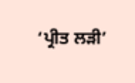‘ਪ੍ਰੀਤ ਲੜੀ’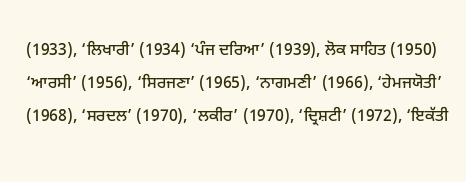(1933), ‘ਲਿਖਾਰੀ’ (1934) ‘ਪੰਜ ਦਰਿਆ’ (1939), ਲੋਕ ਸਾਹਿਤ (1950) ‘ਆਰਸੀ’ (1956), ‘ਸਿਰਜਣਾ’ (1965), ‘ਨਾਗਮਣੀ’ (1966), ‘ਹੇਮਜਯੋਤੀ’ (1968), ‘ਸਰਦਲ’ (1970), ‘ਲਕੀਰ’ (1970), ‘ਦ੍ਰਿਸ਼ਟੀ’ (1972), ‘ਇਕੱਤੀ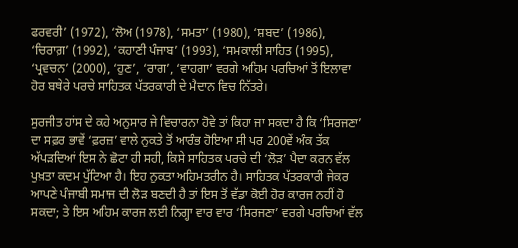ਫਰਵਰੀ’ (1972), ‘ਲੋਅ (1978), ‘ਸਮਤਾ’ (1980), ‘ਸ਼ਬਦ’ (1986), ‘ਚਿਰਾਗ਼’ (1992), ‘ਕਹਾਣੀ ਪੰਜਾਬ’ (1993), ‘ਸਮਕਾਲੀ ਸਾਹਿਤ (1995), ‘ਪ੍ਰਵਚਨ’ (2000), ‘ਹੁਣ’, ‘ਰਾਗ’, ‘ਵਾਹਗਾ’ ਵਰਗੇ ਅਹਿਮ ਪਰਚਿਆਂ ਤੋਂ ਇਲਾਵਾ ਹੋਰ ਬਥੇਰੇ ਪਰਚੇ ਸਾਹਿਤਕ ਪੱਤਰਕਾਰੀ ਦੇ ਮੈਦਾਨ ਵਿਚ ਨਿੱਤਰੇ।

ਸੁਰਜੀਤ ਹਾਂਸ ਦੇ ਕਹੇ ਅਨੁਸਾਰ ਜੇ ਵਿਚਾਰਨਾ ਹੋਵੇ ਤਾਂ ਕਿਹਾ ਜਾ ਸਕਦਾ ਹੈ ਕਿ ‘ਸਿਰਜਣਾ’ ਦਾ ਸਫ਼ਰ ਭਾਵੇਂ ‘ਫ਼ਰਜ਼’ ਵਾਲੇ ਨੁਕਤੇ ਤੋਂ ਆਰੰਭ ਹੋਇਆ ਸੀ ਪਰ 200ਵੇਂ ਅੰਕ ਤੱਕ ਅੱਪੜਦਿਆਂ ਇਸ ਨੇ ਛੋਟਾ ਹੀ ਸਹੀ, ਕਿਸੇ ਸਾਹਿਤਕ ਪਰਚੇ ਦੀ ‘ਲੋੜ’ ਪੈਦਾ ਕਰਨ ਵੱਲ ਪੁਖ਼ਤਾ ਕਦਮ ਪੁੱਟਿਆ ਹੈ। ਇਹ ਨੁਕਤਾ ਅਹਿਮਤਰੀਨ ਹੈ। ਸਾਹਿਤਕ ਪੱਤਰਕਾਰੀ ਜੇਕਰ ਆਪਣੇ ਪੰਜਾਬੀ ਸਮਾਜ ਦੀ ਲੋੜ ਬਣਦੀ ਹੈ ਤਾਂ ਇਸ ਤੋਂ ਵੱਡਾ ਕੋਈ ਹੋਰ ਕਾਰਜ ਨਹੀਂ ਹੋ ਸਕਦਾ; ਤੇ ਇਸ ਅਹਿਮ ਕਾਰਜ ਲਈ ਨਿਗ੍ਹਾ ਵਾਰ ਵਾਰ ‘ਸਿਰਜਣਾ’ ਵਰਗੇ ਪਰਚਿਆਂ ਵੱਲ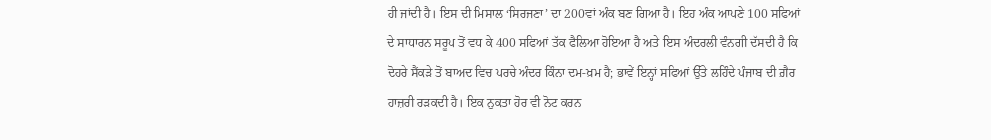ਹੀ ਜਾਂਦੀ ਹੈ। ਇਸ ਦੀ ਮਿਸਾਲ ‘ਸਿਰਜਣਾ’ ਦਾ 200ਵਾਂ ਅੰਕ ਬਣ ਗਿਆ ਹੈ। ਇਹ ਅੰਕ ਆਪਣੇ 100 ਸਫਿਆਂ ਦੇ ਸਾਧਾਰਨ ਸਰੂਪ ਤੋਂ ਵਧ ਕੇ 400 ਸਫਿਆਂ ਤੱਕ ਫੈਲਿਆ ਹੋਇਆ ਹੈ ਅਤੇ ਇਸ ਅੰਦਰਲੀ ਵੰਨਗੀ ਦੱਸਦੀ ਹੈ ਕਿ ਦੋਹਰੇ ਸੈਂਕੜੇ ਤੋਂ ਬਾਅਦ ਵਿਚ ਪਰਚੇ ਅੰਦਰ ਕਿੰਨਾ ਦਮ-ਖ਼ਮ ਹੈ; ਭਾਵੇਂ ਇਨ੍ਹਾਂ ਸਫਿਆਂ ਉੱਤੇ ਲਹਿੰਦੇ ਪੰਜਾਬ ਦੀ ਗ਼ੈਰ ਹਾਜ਼ਰੀ ਰੜਕਦੀ ਹੈ। ਇਕ ਨੁਕਤਾ ਹੋਰ ਵੀ ਨੋਟ ਕਰਨ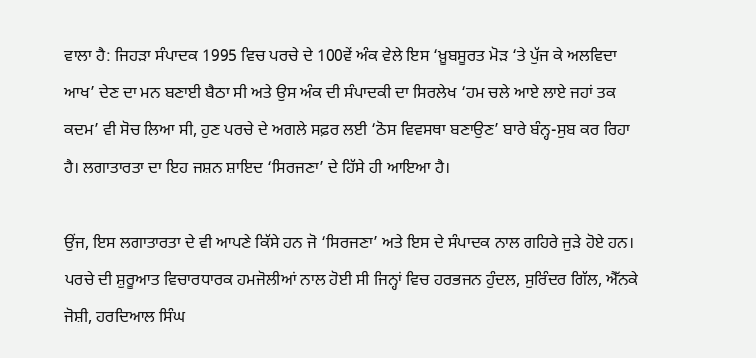ਵਾਲਾ ਹੈ: ਜਿਹੜਾ ਸੰਪਾਦਕ 1995 ਵਿਚ ਪਰਚੇ ਦੇ 100ਵੇਂ ਅੰਕ ਵੇਲੇ ਇਸ ‘ਖ਼ੂਬਸੂਰਤ ਮੋੜ ‘ਤੇ ਪੁੱਜ ਕੇ ਅਲਵਿਦਾ ਆਖ’ ਦੇਣ ਦਾ ਮਨ ਬਣਾਈ ਬੈਠਾ ਸੀ ਅਤੇ ਉਸ ਅੰਕ ਦੀ ਸੰਪਾਦਕੀ ਦਾ ਸਿਰਲੇਖ ‘ਹਮ ਚਲੇ ਆਏ ਲਾਏ ਜਹਾਂ ਤਕ ਕਦਮ’ ਵੀ ਸੋਚ ਲਿਆ ਸੀ, ਹੁਣ ਪਰਚੇ ਦੇ ਅਗਲੇ ਸਫ਼ਰ ਲਈ ‘ਠੋਸ ਵਿਵਸਥਾ ਬਣਾਉਣ’ ਬਾਰੇ ਬੰਨ੍ਹ-ਸੁਬ ਕਰ ਰਿਹਾ ਹੈ। ਲਗਾਤਾਰਤਾ ਦਾ ਇਹ ਜਸ਼ਨ ਸ਼ਾਇਦ ‘ਸਿਰਜਣਾ’ ਦੇ ਹਿੱਸੇ ਹੀ ਆਇਆ ਹੈ।

ਉਂਜ, ਇਸ ਲਗਾਤਾਰਤਾ ਦੇ ਵੀ ਆਪਣੇ ਕਿੱਸੇ ਹਨ ਜੋ ‘ਸਿਰਜਣਾ’ ਅਤੇ ਇਸ ਦੇ ਸੰਪਾਦਕ ਨਾਲ ਗਹਿਰੇ ਜੁੜੇ ਹੋਏ ਹਨ। ਪਰਚੇ ਦੀ ਸ਼ੁਰੂਆਤ ਵਿਚਾਰਧਾਰਕ ਹਮਜੋਲੀਆਂ ਨਾਲ ਹੋਈ ਸੀ ਜਿਨ੍ਹਾਂ ਵਿਚ ਹਰਭਜਨ ਹੁੰਦਲ, ਸੁਰਿੰਦਰ ਗਿੱਲ, ਐੱਨਕੇ ਜੋਸ਼ੀ, ਹਰਦਿਆਲ ਸਿੰਘ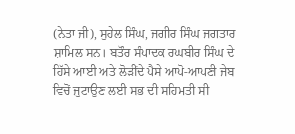(ਨੇਤਾ ਜੀ), ਸੁਹੇਲ ਸਿੰਘ, ਜਗੀਰ ਸਿੰਘ ਜਗਤਾਰ ਸ਼ਾਮਿਲ ਸਨ। ਬਤੌਰ ਸੰਪਾਦਕ ਰਘਬੀਰ ਸਿੰਘ ਦੇ ਹਿੱਸੇ ਆਈ ਅਤੇ ਲੋੜੀਂਦੇ ਪੈਸੇ ਆਪੋ-ਆਪਣੀ ਜੇਬ ਵਿਚੋਂ ਜੁਟਾਉਣ ਲਈ ਸਭ ਦੀ ਸਹਿਮਤੀ ਸੀ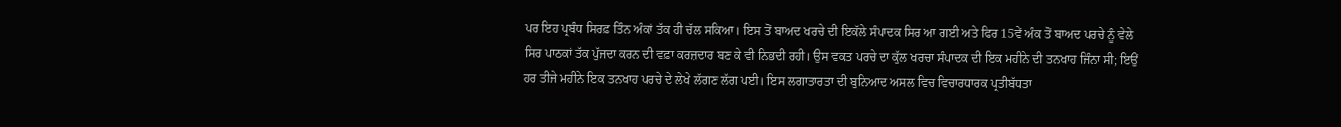ਪਰ ਇਹ ਪ੍ਰਬੰਧ ਸਿਰਫ਼ ਤਿੰਨ ਅੰਕਾਂ ਤੱਕ ਹੀ ਚੱਲ ਸਕਿਆ। ਇਸ ਤੋਂ ਬਾਅਦ ਖਰਚੇ ਦੀ ਇਕੱਲੇ ਸੰਪਾਦਕ ਸਿਰ ਆ ਗਈ ਅਤੇ ਫਿਰ 15ਵੇਂ ਅੰਕ ਤੋਂ ਬਾਅਦ ਪਰਚੇ ਨੂੰ ਵੇਲੇ ਸਿਰ ਪਾਠਕਾਂ ਤੱਕ ਪੁੱਜਦਾ ਕਰਨ ਦੀ ਵਫ਼ਾ ਕਰਜ਼ਦਾਰ ਬਣ ਕੇ ਵੀ ਨਿਭਦੀ ਰਹੀ। ਉਸ ਵਕਤ ਪਰਚੇ ਦਾ ਕੁੱਲ ਖਰਚਾ ਸੰਪਾਦਕ ਦੀ ਇਕ ਮਹੀਨੇ ਦੀ ਤਨਖਾਹ ਜਿੰਨਾ ਸੀ; ਇਉਂ ਹਰ ਤੀਜੇ ਮਹੀਨੇ ਇਕ ਤਨਖਾਹ ਪਰਚੇ ਦੇ ਲੇਖੇ ਲੱਗਣ ਲੱਗ ਪਈ। ਇਸ ਲਗਾਤਾਰਤਾ ਦੀ ਬੁਨਿਆਦ ਅਸਲ ਵਿਚ ਵਿਚਾਰਧਾਰਕ ਪ੍ਰਤੀਬੱਧਤਾ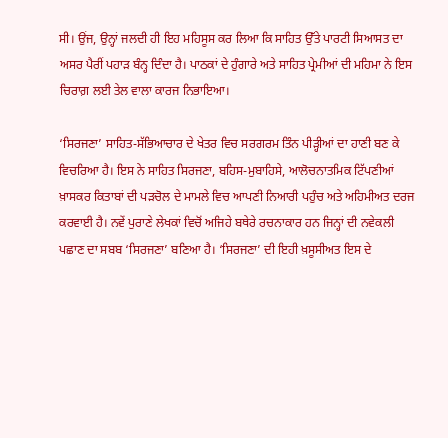ਸੀ। ਉਂਜ, ਉਨ੍ਹਾਂ ਜਲਦੀ ਹੀ ਇਹ ਮਹਿਸੂਸ ਕਰ ਲਿਆ ਕਿ ਸਾਹਿਤ ਉੱਤੇ ਪਾਰਟੀ ਸਿਆਸਤ ਦਾ ਅਸਰ ਪੈਰੀਂ ਪਹਾੜ ਬੰਨ੍ਹ ਦਿੰਦਾ ਹੈ। ਪਾਠਕਾਂ ਦੇ ਹੁੰਗਾਰੇ ਅਤੇ ਸਾਹਿਤ ਪ੍ਰੇਮੀਆਂ ਦੀ ਮਹਿਮਾ ਨੇ ਇਸ ਚਿਰਾਗ਼ ਲਈ ਤੇਲ ਵਾਲਾ ਕਾਰਜ ਨਿਭਾਇਆ।

‘ਸਿਰਜਣਾ’ ਸਾਹਿਤ-ਸੱਭਿਆਚਾਰ ਦੇ ਖੇਤਰ ਵਿਚ ਸਰਗਰਮ ਤਿੰਨ ਪੀੜ੍ਹੀਆਂ ਦਾ ਹਾਣੀ ਬਣ ਕੇ ਵਿਚਰਿਆ ਹੈ। ਇਸ ਨੇ ਸਾਹਿਤ ਸਿਰਜਣਾ, ਬਹਿਸ-ਮੁਬਾਹਿਸੇ, ਆਲੋਚਨਾਤਮਿਕ ਟਿੱਪਣੀਆਂ ਖ਼ਾਸਕਰ ਕਿਤਾਬਾਂ ਦੀ ਪੜਚੋਲ ਦੇ ਮਾਮਲੇ ਵਿਚ ਆਪਣੀ ਨਿਆਰੀ ਪਹੁੰਚ ਅਤੇ ਅਹਿਮੀਅਤ ਦਰਜ ਕਰਵਾਈ ਹੈ। ਨਵੇਂ ਪੁਰਾਣੇ ਲੇਖਕਾਂ ਵਿਚੋਂ ਅਜਿਹੇ ਬਥੇਰੇ ਰਚਨਾਕਾਰ ਹਨ ਜਿਨ੍ਹਾਂ ਦੀ ਨਵੇਕਲੀ ਪਛਾਣ ਦਾ ਸਬਬ ‘ਸਿਰਜਣਾ’ ਬਣਿਆ ਹੈ। ‘ਸਿਰਜਣਾ’ ਦੀ ਇਹੀ ਖ਼ਸੂਸੀਅਤ ਇਸ ਦੇ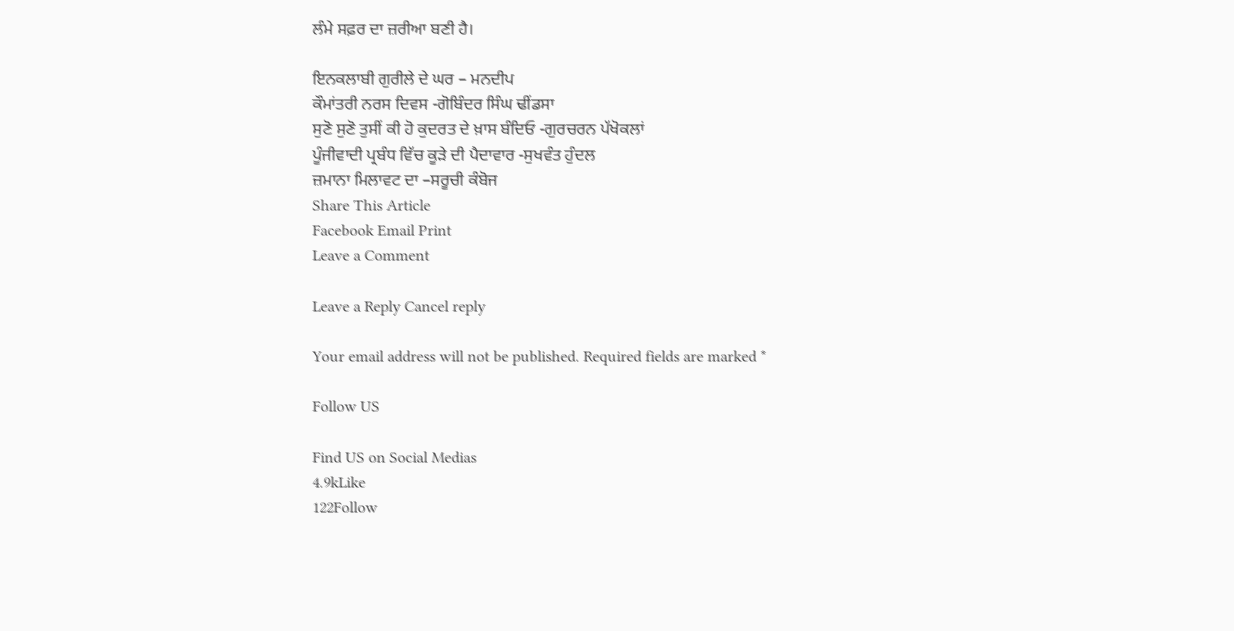ਲੰਮੇ ਸਫ਼ਰ ਦਾ ਜ਼ਰੀਆ ਬਣੀ ਹੈ।

ਇਨਕਲਾਬੀ ਗੁਰੀਲੇ ਦੇ ਘਰ – ਮਨਦੀਪ
ਕੌਮਾਂਤਰੀ ਨਰਸ ਦਿਵਸ -ਗੋਬਿੰਦਰ ਸਿੰਘ ਢੀਂਡਸਾ
ਸੁਣੋ ਸੁਣੋ ਤੁਸੀਂ ਕੀ ਹੋ ਕੁਦਰਤ ਦੇ ਖ਼ਾਸ ਬੰਦਿਓ -ਗੁਰਚਰਨ ਪੱਖੋਕਲਾਂ
ਪੂੰਜੀਵਾਦੀ ਪ੍ਰਬੰਧ ਵਿੱਚ ਕੂੜੇ ਦੀ ਪੈਦਾਵਾਰ -ਸੁਖਵੰਤ ਹੁੰਦਲ
ਜ਼ਮਾਨਾ ਮਿਲਾਵਟ ਦਾ –ਸਰੂਚੀ ਕੰਬੋਜ
Share This Article
Facebook Email Print
Leave a Comment

Leave a Reply Cancel reply

Your email address will not be published. Required fields are marked *

Follow US

Find US on Social Medias
4.9kLike
122Follow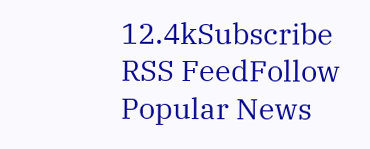12.4kSubscribe
RSS FeedFollow
Popular News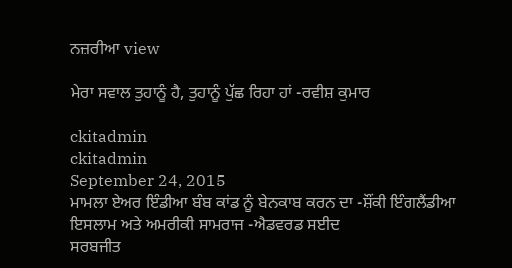ਨਜ਼ਰੀਆ view

ਮੇਰਾ ਸਵਾਲ ਤੁਹਾਨੂੰ ਹੈ, ਤੁਹਾਨੂੰ ਪੁੱਛ ਰਿਹਾ ਹਾਂ -ਰਵੀਸ਼ ਕੁਮਾਰ

ckitadmin
ckitadmin
September 24, 2015
ਮਾਮਲਾ ਏਅਰ ਇੰਡੀਆ ਬੰਬ ਕਾਂਡ ਨੂੰ ਬੇਨਕਾਬ ਕਰਨ ਦਾ -ਸ਼ੌਂਕੀ ਇੰਗਲੈਂਡੀਆ
ਇਸਲਾਮ ਅਤੇ ਅਮਰੀਕੀ ਸਾਮਰਾਜ -ਐਡਵਰਡ ਸਈਦ
ਸਰਬਜੀਤ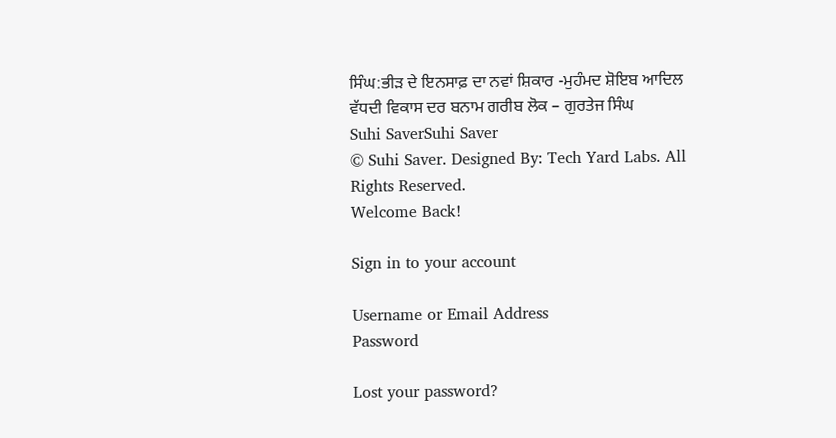ਸਿੰਘ:ਭੀੜ ਦੇ ਇਨਸਾਫ਼ ਦਾ ਨਵਾਂ ਸ਼ਿਕਾਰ -ਮੁਹੰਮਦ ਸ਼ੋਇਬ ਆਦਿਲ
ਵੱਧਦੀ ਵਿਕਾਸ ਦਰ ਬਨਾਮ ਗਰੀਬ ਲੋਕ – ਗੁਰਤੇਜ ਸਿੰਘ
Suhi SaverSuhi Saver
© Suhi Saver. Designed By: Tech Yard Labs. All Rights Reserved.
Welcome Back!

Sign in to your account

Username or Email Address
Password

Lost your password?